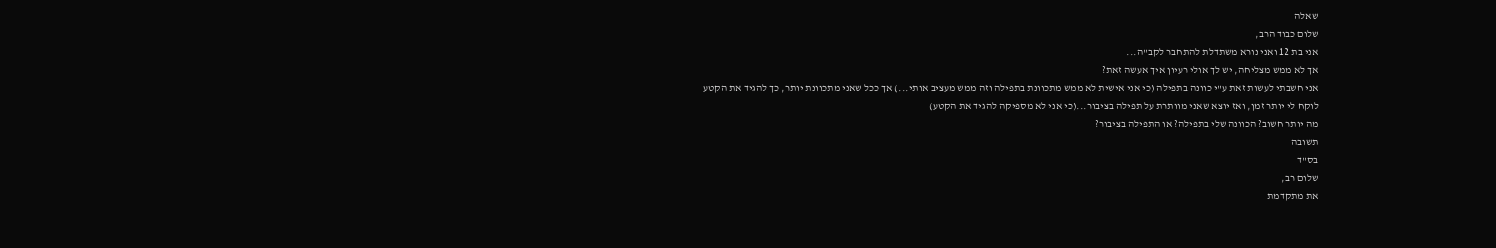שאלה
שלום כבוד הרב,
אני בת 12 ואני נורא משתדלת להתחבר לקב"ה...
אך לא ממש מצליחה, יש לך אולי רעיון איך אעשה זאת?
אני חשבתי לעשות זאת ע"י כוונה בתפילה (כי אני אישית לא ממש מתכוונת בתפילה וזה ממש מעציב אותי...) אך ככל שאני מתכוונת יותר, כך להגיד את הקטע לוקח לי יותר זמן, ואז יוצא שאני מוותרת על תפילה בציבור...(כי אני לא מספיקה להגיד את הקטע)
מה יותר חשוב? הכוונה שלי בתפילה? או התפילה בציבור?
תשובה
בס"ד
שלום רב,
את מתקדמת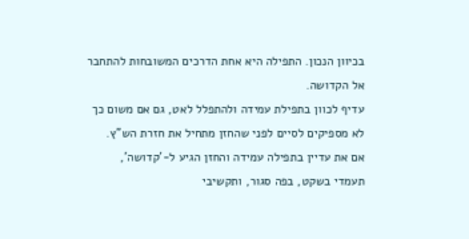בכיוון הנכון. התפילה היא אחת הדרכים המשובחות להתחבר אל הקדושה.
עדיף לכוון בתפילת עמידה ולהתפלל לאט, גם אם משום כך לא מספיקים לסיים לפני שהחזן מתחיל את חזרת הש"ץ.
אם את עדיין בתפילה עמידה והחזן הגיע ל-'קדושה', תעמדי בשקט, בפה סגור, ותקשיבי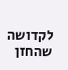לקדושה שהחזן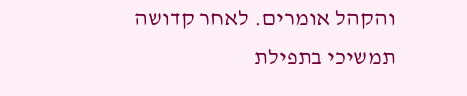והקהל אומרים. לאחר קדושה תמשיכי בתפילת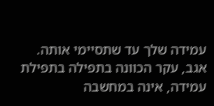עמידה שלך עד שתסיימי אותה.
אגב, עקר הכוונה בתפילה בתפילת עמידה, אינה במחשבה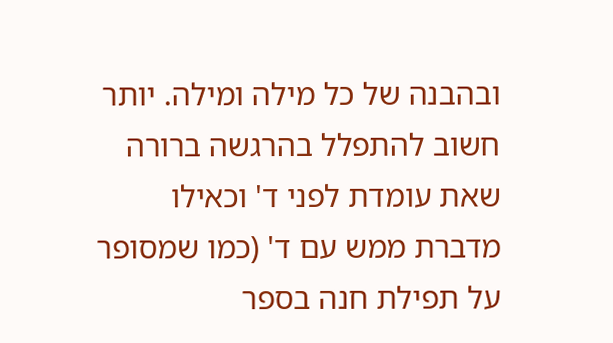ובהבנה של כל מילה ומילה. יותר חשוב להתפלל בהרגשה ברורה שאת עומדת לפני ד' וכאילו מדברת ממש עם ד' (כמו שמסופר על תפילת חנה בספר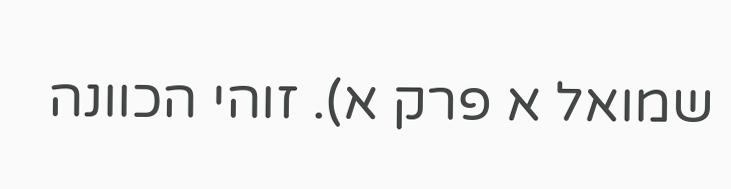שמואל א פרק א). זוהי הכוונה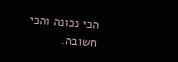הכי נכונה והכי חשובה.